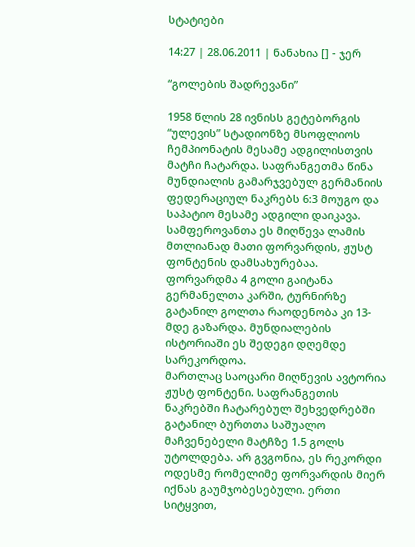სტატიები

14:27 | 28.06.2011 | ნანახია [] - ჯერ

“გოლების შადრევანი”

1958 წლის 28 ივნისს გეტებორგის “ულევის” სტადიონზე მსოფლიოს ჩემპიონატის მესამე ადგილისთვის მატჩი ჩატარდა. საფრანგეთმა წინა მუნდიალის გამარჯვებულ გერმანიის ფედერაციულ ნაკრებს 6:3 მოუგო და საპატიო მესამე ადგილი დაიკავა. სამფეროვანთა ეს მიღწევა ლამის მთლიანად მათი ფორვარდის, ჟუსტ ფონტენის დამსახურებაა. ფორვარდმა 4 გოლი გაიტანა გერმანელთა კარში, ტურნირზე გატანილ გოლთა რაოდენობა კი 13-მდე გაზარდა. მუნდიალების ისტორიაში ეს შედეგი დღემდე სარეკორდოა.
მართლაც საოცარი მიღწევის ავტორია ჟუსტ ფონტენი. საფრანგეთის ნაკრებში ჩატარებულ შეხვედრებში გატანილ ბურთთა საშუალო მაჩვენებელი მატჩზე 1.5 გოლს უტოლდება. არ გვგონია, ეს რეკორდი ოდესმე რომელიმე ფორვარდის მიერ იქნას გაუმჯობესებული. ერთი სიტყვით,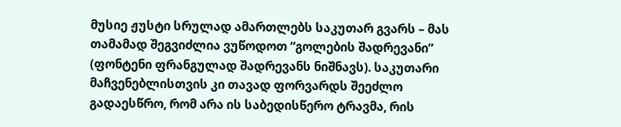მუსიე ჟუსტი სრულად ამართლებს საკუთარ გვარს – მას თამამად შეგვიძლია ვუწოდოთ “გოლების შადრევანი” (ფონტენი ფრანგულად შადრევანს ნიშნავს). საკუთარი მაჩვენებლისთვის კი თავად ფორვარდს შეეძლო გადაესწრო, რომ არა ის საბედისწერო ტრავმა, რის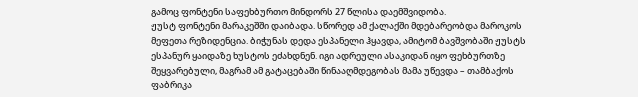გამოც ფონტენი საფეხბურთო მინდორს 27 წლისა დაემშვიდობა.
ჟუსტ ფონტენი მარაკეშში დაიბადა. სწორედ ამ ქალაქში მდებარეობდა მაროკოს მეფეთა რეზიდენცია. ბიჭუნას დედა ესპანელი ჰყავდა, ამიტომ ბავშვობაში ჟუსტს ესპანურ ყაიდაზე ხუსტოს ეძახდნენ. იგი ადრეული ასაკიდან იყო ფეხბურთზე შეყვარებული, მაგრამ ამ გატაცებაში წინააღმდეგობას მამა უწევდა – თამბაქოს ფაბრიკა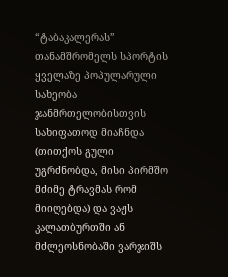“ტაბაკალერას” თანამშრომელს სპორტის ყველაზე პოპულარული სახეობა ჯანმრთელობისთვის სახიფათოდ მიაჩნდა (თითქოს გული უგრძნობდა, მისი პირმშო მძიმე ტრავმას რომ მიიღებდა) და ვაჟს კალათბურთში ან მძლეოსნობაში ვარჯიშს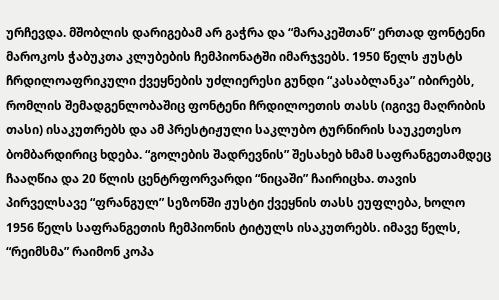ურჩევდა. მშობლის დარიგებამ არ გაჭრა და “მარაკეშთან” ერთად ფონტენი მაროკოს ჭაბუკთა კლუბების ჩემპიონატში იმარჯვებს. 1950 წელს ჟუსტს ჩრდილოაფრიკული ქვეყნების უძლიერესი გუნდი “კასაბლანკა” იბირებს, რომლის შემადგენლობაშიც ფონტენი ჩრდილოეთის თასს (იგივე მაღრიბის თასი) ისაკუთრებს და ამ პრესტიჟული საკლუბო ტურნირის საუკეთესო ბომბარდირიც ხდება. “გოლების შადრევნის” შესახებ ხმამ საფრანგეთამდეც ჩააღწია და 20 წლის ცენტრფორვარდი “ნიცაში” ჩაირიცხა. თავის პირველსავე “ფრანგულ” სეზონში ჟუსტი ქვეყნის თასს ეუფლება, ხოლო 1956 წელს საფრანგეთის ჩემპიონის ტიტულს ისაკუთრებს. იმავე წელს, “რეიმსმა” რაიმონ კოპა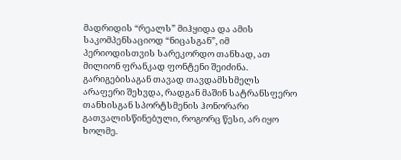მადრიდის “რეალს” მიჰყიდა და ამის საკომპენსაციოდ “ნიცასგან”, იმ პერიოდისთვის სარეკორდო თანხად, ათ მილიონ ფრანკად ფონტენი შეიძინა. გარიგებისაგან თავად თავდამსხმელს არაფერი შეხვდა, რადგან მაშინ სატრანსფერო თანხისგან სპორტსმენის ჰონორარი გათვალისწინებული, როგორც წესი, არ იყო ხოლმე.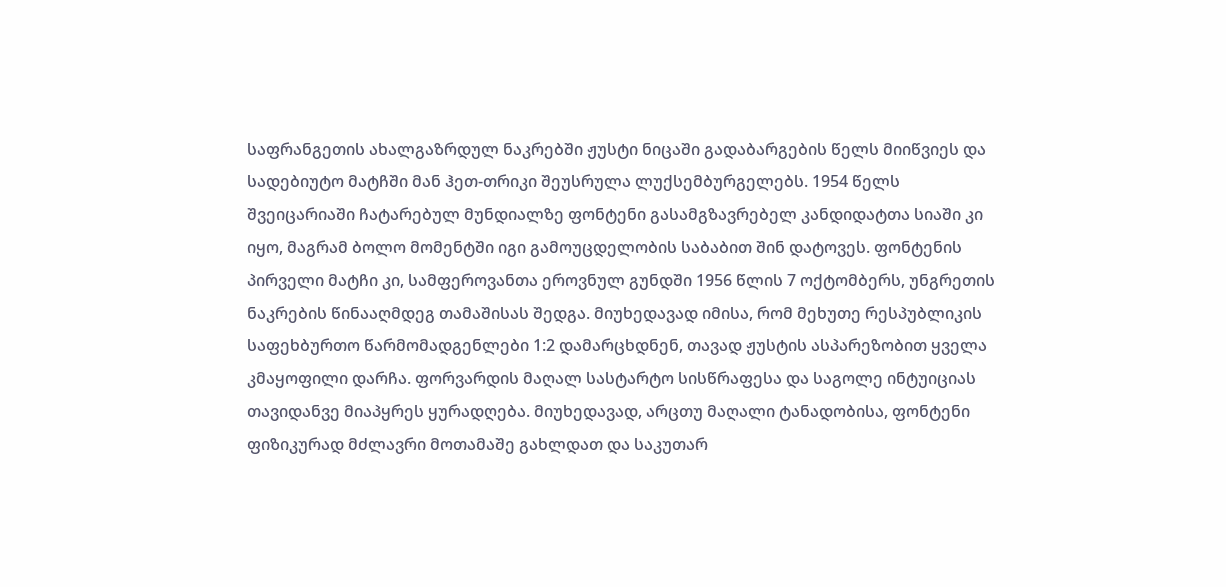საფრანგეთის ახალგაზრდულ ნაკრებში ჟუსტი ნიცაში გადაბარგების წელს მიიწვიეს და სადებიუტო მატჩში მან ჰეთ-თრიკი შეუსრულა ლუქსემბურგელებს. 1954 წელს შვეიცარიაში ჩატარებულ მუნდიალზე ფონტენი გასამგზავრებელ კანდიდატთა სიაში კი იყო, მაგრამ ბოლო მომენტში იგი გამოუცდელობის საბაბით შინ დატოვეს. ფონტენის პირველი მატჩი კი, სამფეროვანთა ეროვნულ გუნდში 1956 წლის 7 ოქტომბერს, უნგრეთის ნაკრების წინააღმდეგ თამაშისას შედგა. მიუხედავად იმისა, რომ მეხუთე რესპუბლიკის საფეხბურთო წარმომადგენლები 1:2 დამარცხდნენ, თავად ჟუსტის ასპარეზობით ყველა კმაყოფილი დარჩა. ფორვარდის მაღალ სასტარტო სისწრაფესა და საგოლე ინტუიციას თავიდანვე მიაპყრეს ყურადღება. მიუხედავად, არცთუ მაღალი ტანადობისა, ფონტენი ფიზიკურად მძლავრი მოთამაშე გახლდათ და საკუთარ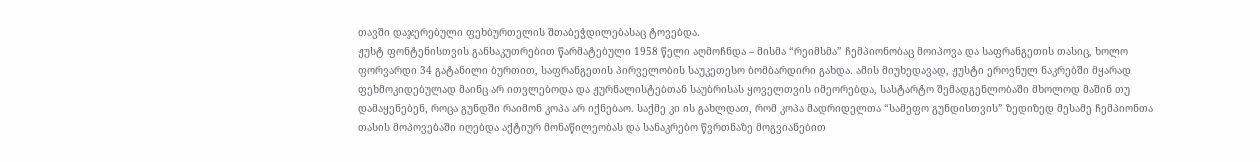თავში დაჯერებული ფეხბურთელის შთაბეჭდილებასაც ტოვებდა.
ჟუსტ ფონტენისთვის განსაკუთრებით წარმატებული 1958 წელი აღმოჩნდა – მისმა “რეიმსმა” ჩემპიონობაც მოიპოვა და საფრანგეთის თასიც, ხოლო ფორვარდი 34 გატანილი ბურთით, საფრანგეთის პირველობის საუკეთესო ბომბარდირი გახდა. ამის მიუხედავად, ჟუსტი ეროვნულ ნაკრებში მყარად ფეხმოკიდებულად მაინც არ ითვლებოდა და ჟურნალისტებთან საუბრისას ყოველთვის იმეორებდა, სასტარტო შემადგენლობაში მხოლოდ მაშინ თუ დამაყენებენ, როცა გუნდში რაიმონ კოპა არ იქნებაო. საქმე კი ის გახლდათ, რომ კოპა მადრიდელთა “სამეფო გუნდისთვის” ზედიზედ მესამე ჩემპიონთა თასის მოპოვებაში იღებდა აქტიურ მონაწილეობას და სანაკრებო წვრთნაზე მოგვიანებით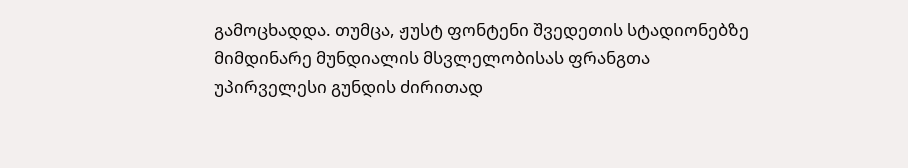გამოცხადდა. თუმცა, ჟუსტ ფონტენი შვედეთის სტადიონებზე მიმდინარე მუნდიალის მსვლელობისას ფრანგთა უპირველესი გუნდის ძირითად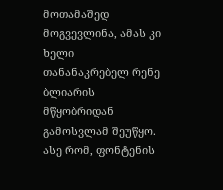მოთამაშედ მოგვევლინა, ამას კი ხელი თანანაკრებელ რენე ბლიარის მწყობრიდან გამოსვლამ შეუწყო. ასე რომ, ფონტენის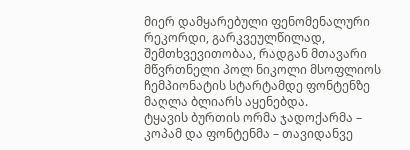მიერ დამყარებული ფენომენალური რეკორდი, გარკვეულწილად, შემთხვევითობაა, რადგან მთავარი მწვრთნელი პოლ ნიკოლი მსოფლიოს ჩემპიონატის სტარტამდე ფონტენზე მაღლა ბლიარს აყენებდა.
ტყავის ბურთის ორმა ჯადოქარმა – კოპამ და ფონტენმა – თავიდანვე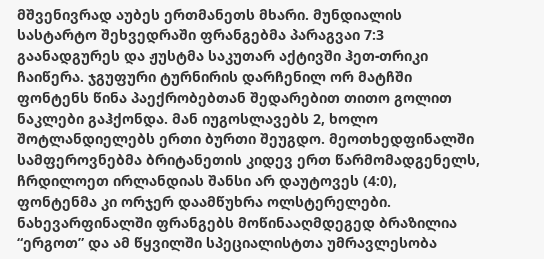მშვენივრად აუბეს ერთმანეთს მხარი. მუნდიალის სასტარტო შეხვედრაში ფრანგებმა პარაგვაი 7:3 გაანადგურეს და ჟუსტმა საკუთარ აქტივში ჰეთ-თრიკი ჩაიწერა. ჯგუფური ტურნირის დარჩენილ ორ მატჩში ფონტენს წინა პაექრობებთან შედარებით თითო გოლით ნაკლები გაჰქონდა. მან იუგოსლავებს 2, ხოლო შოტლანდიელებს ერთი ბურთი შეუგდო. მეოთხედფინალში სამფეროვნებმა ბრიტანეთის კიდევ ერთ წარმომადგენელს, ჩრდილოეთ ირლანდიას შანსი არ დაუტოვეს (4:0), ფონტენმა კი ორჯერ დაამწუხრა ოლსტერელები. ნახევარფინალში ფრანგებს მოწინააღმდეგედ ბრაზილია “ერგოთ” და ამ წყვილში სპეციალისტთა უმრავლესობა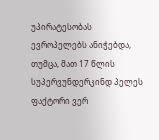უპირატესობას ევროპელებს ანიჭებდა, თუმცა, მათ 17 წლის სუპერვუნდერკინდ პელეს ფაქტორი ვერ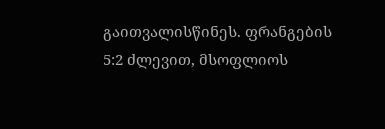გაითვალისწინეს. ფრანგების 5:2 ძლევით, მსოფლიოს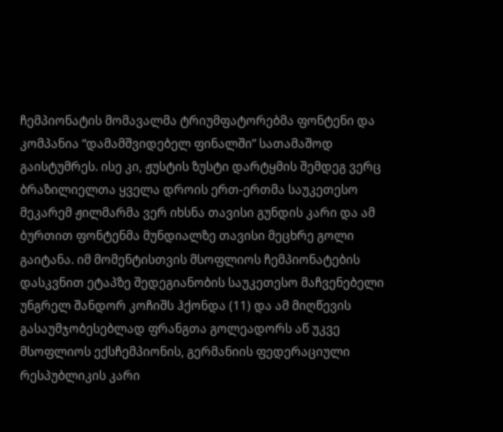ჩემპიონატის მომავალმა ტრიუმფატორებმა ფონტენი და კომპანია “დამამშვიდებელ ფინალში” სათამაშოდ გაისტუმრეს. ისე კი, ჟუსტის ზუსტი დარტყმის შემდეგ ვერც ბრაზილიელთა ყველა დროის ერთ-ერთმა საუკეთესო მეკარემ ჟილმარმა ვერ იხსნა თავისი გუნდის კარი და ამ ბურთით ფონტენმა მუნდიალზე თავისი მეცხრე გოლი გაიტანა. იმ მომენტისთვის მსოფლიოს ჩემპიონატების დასკვნით ეტაპზე შედეგიანობის საუკეთესო მაჩვენებელი უნგრელ შანდორ კოჩიშს ჰქონდა (11) და ამ მიღწევის გასაუმჯობესებლად ფრანგთა გოლეადორს აწ უკვე მსოფლიოს ექსჩემპიონის, გერმანიის ფედერაციული რესპუბლიკის კარი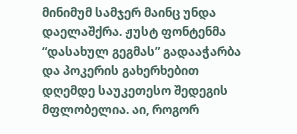მინიმუმ სამჯერ მაინც უნდა დაელაშქრა. ჟუსტ ფონტენმა “დასახულ გეგმას” გადააჭარბა და პოკერის გახერხებით დღემდე საუკეთესო შედეგის მფლობელია. აი, როგორ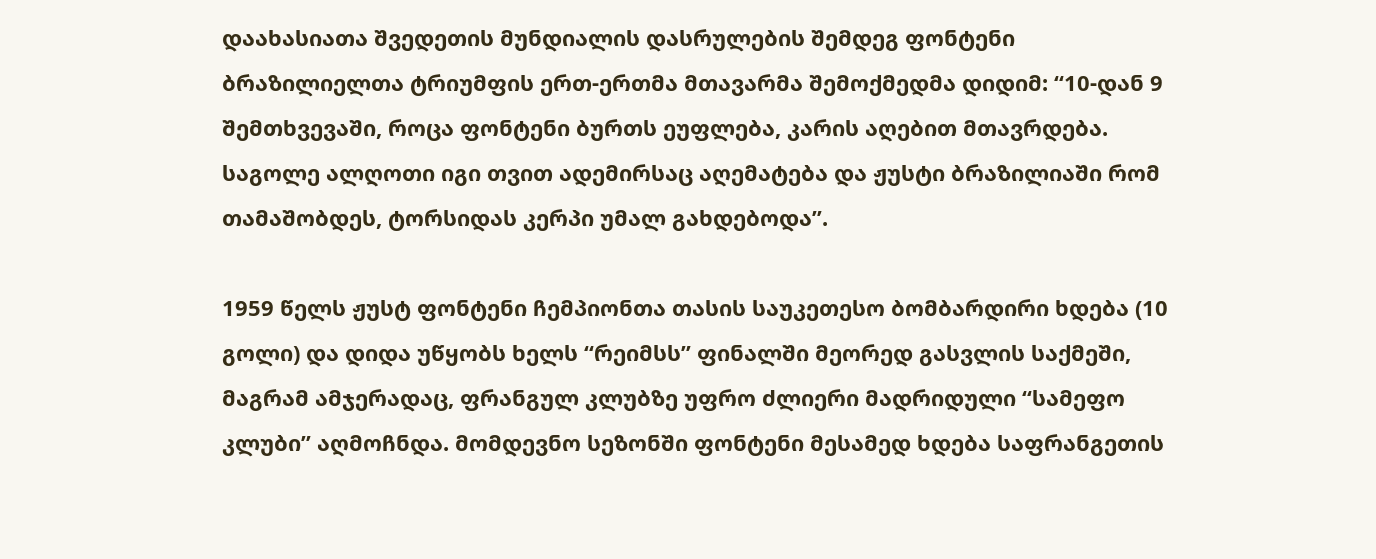დაახასიათა შვედეთის მუნდიალის დასრულების შემდეგ ფონტენი ბრაზილიელთა ტრიუმფის ერთ-ერთმა მთავარმა შემოქმედმა დიდიმ: “10-დან 9 შემთხვევაში, როცა ფონტენი ბურთს ეუფლება, კარის აღებით მთავრდება. საგოლე ალღოთი იგი თვით ადემირსაც აღემატება და ჟუსტი ბრაზილიაში რომ თამაშობდეს, ტორსიდას კერპი უმალ გახდებოდა”.

1959 წელს ჟუსტ ფონტენი ჩემპიონთა თასის საუკეთესო ბომბარდირი ხდება (10 გოლი) და დიდა უწყობს ხელს “რეიმსს” ფინალში მეორედ გასვლის საქმეში, მაგრამ ამჯერადაც, ფრანგულ კლუბზე უფრო ძლიერი მადრიდული “სამეფო კლუბი” აღმოჩნდა. მომდევნო სეზონში ფონტენი მესამედ ხდება საფრანგეთის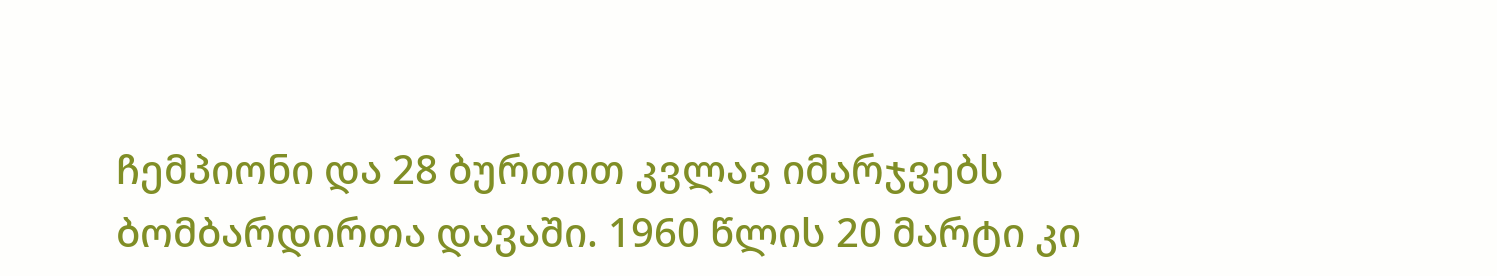ჩემპიონი და 28 ბურთით კვლავ იმარჯვებს ბომბარდირთა დავაში. 1960 წლის 20 მარტი კი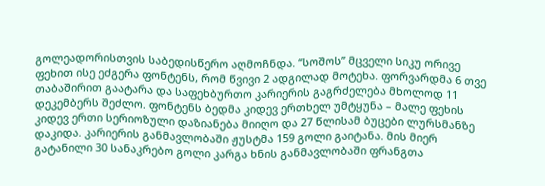გოლეადორისთვის საბედისწერო აღმოჩნდა. “სოშოს” მცველი სიკუ ორივე ფეხით ისე ეძგერა ფონტენს, რომ წვივი 2 ადგილად მოტეხა. ფორვარდმა 6 თვე თაბაშირით გაატარა და საფეხბურთო კარიერის გაგრძელება მხოლოდ 11 დეკემბერს შეძლო. ფონტენს ბედმა კიდევ ერთხელ უმტყუნა – მალე ფეხის კიდევ ერთი სერიოზული დაზიანება მიიღო და 27 წლისამ ბუცები ლურსმანზე დაკიდა. კარიერის განმავლობაში ჟუსტმა 159 გოლი გაიტანა. მის მიერ გატანილი 30 სანაკრებო გოლი კარგა ხნის განმავლობაში ფრანგთა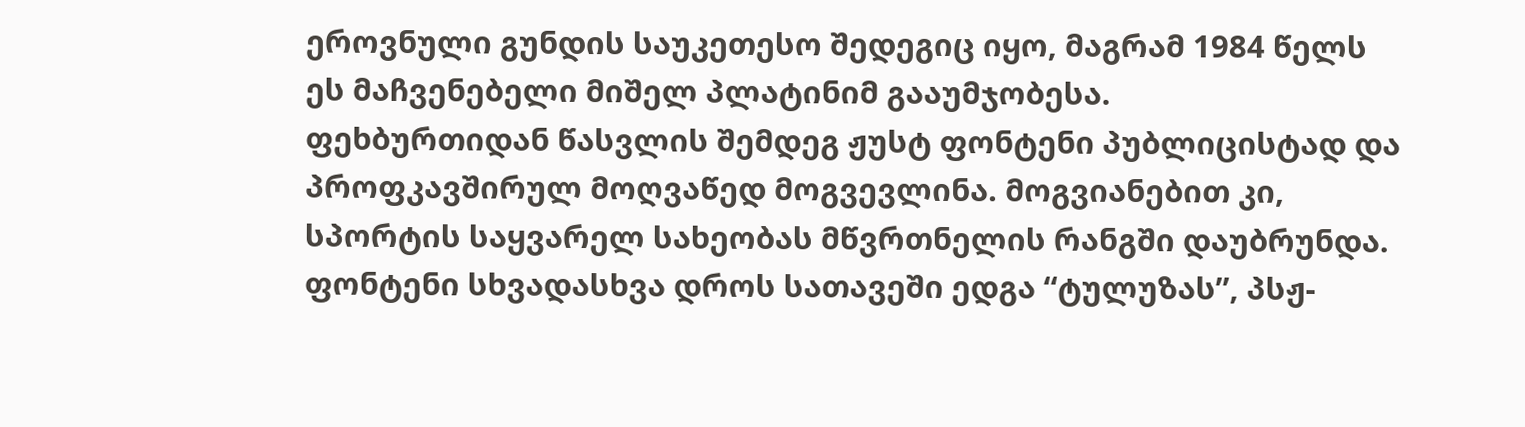ეროვნული გუნდის საუკეთესო შედეგიც იყო, მაგრამ 1984 წელს ეს მაჩვენებელი მიშელ პლატინიმ გააუმჯობესა.
ფეხბურთიდან წასვლის შემდეგ ჟუსტ ფონტენი პუბლიცისტად და პროფკავშირულ მოღვაწედ მოგვევლინა. მოგვიანებით კი, სპორტის საყვარელ სახეობას მწვრთნელის რანგში დაუბრუნდა. ფონტენი სხვადასხვა დროს სათავეში ედგა “ტულუზას”, პსჟ-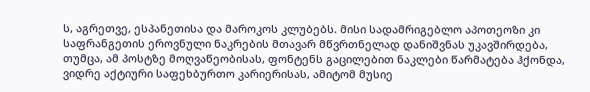ს, აგრეთვე, ესპანეთისა და მაროკოს კლუბებს. მისი სადამრიგებლო აპოთეოზი კი საფრანგეთის ეროვნული ნაკრების მთავარ მწვრთნელად დანიშვნას უკავშირდება, თუმცა, ამ პოსტზე მოღვაწეობისას, ფონტენს გაცილებით ნაკლები წარმატება ჰქონდა, ვიდრე აქტიური საფეხბურთო კარიერისას, ამიტომ მუსიე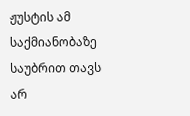ჟუსტის ამ საქმიანობაზე საუბრით თავს არ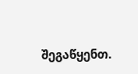შეგაწყენთ.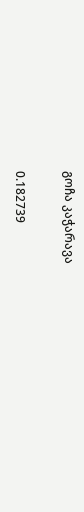გოჩა კაჭარავა

0.182739